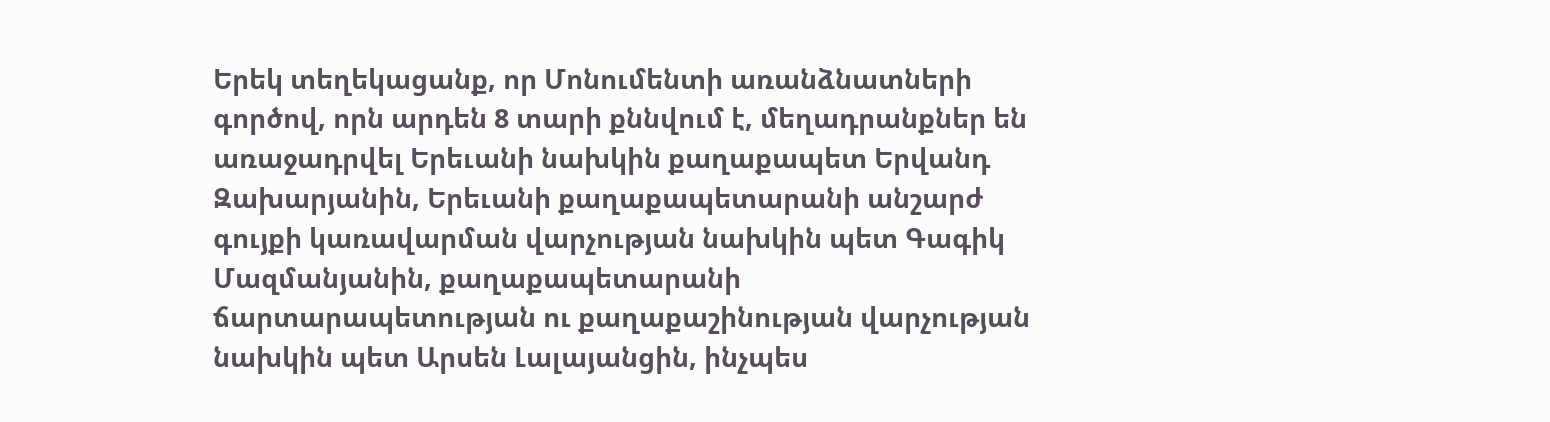Երեկ տեղեկացանք, որ Մոնումենտի առանձնատների գործով, որն արդեն 8 տարի քննվում է, մեղադրանքներ են առաջադրվել Երեւանի նախկին քաղաքապետ Երվանդ Զախարյանին, Երեւանի քաղաքապետարանի անշարժ գույքի կառավարման վարչության նախկին պետ Գագիկ Մազմանյանին, քաղաքապետարանի ճարտարապետության ու քաղաքաշինության վարչության նախկին պետ Արսեն Լալայանցին, ինչպես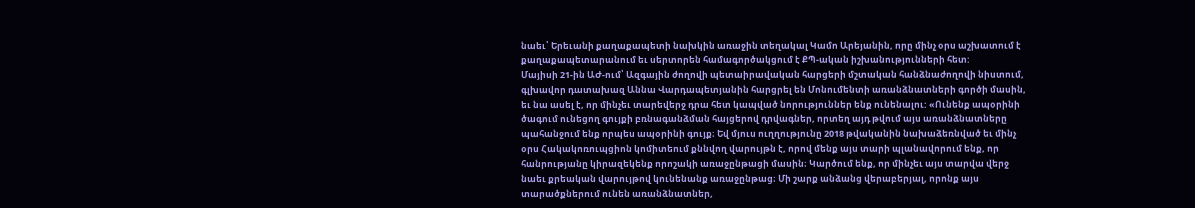նաեւ՝ Երեւանի քաղաքապետի նախկին առաջին տեղակալ Կամո Արեյանին, որը մինչ օրս աշխատում է քաղաքապետարանում եւ սերտորեն համագործակցում է ՔՊ-ական իշխանությունների հետ:
Մայիսի 21-ին ԱԺ-ում՝ Ազգային ժողովի պետաիրավական հարցերի մշտական հանձնաժողովի նիստում, գլխավոր դատախազ Աննա Վարդապետյանին հարցրել են Մոնումենտի առանձնատների գործի մասին, եւ նա ասել է, որ մինչեւ տարեվերջ դրա հետ կապված նորություններ ենք ունենալու: «Ունենք ապօրինի ծագում ունեցող գույքի բռնագանձման հայցերով դրվագներ, որտեղ այդ թվում այս առանձնատները պահանջում ենք որպես ապօրինի գույք։ Եվ մյուս ուղղությունը 2018 թվականին նախաձեռնված եւ մինչ օրս Հակակոռուպցիոն կոմիտեում քննվող վարույթն է, որով մենք այս տարի պլանավորում ենք, որ հանրությանը կիրազեկենք որոշակի առաջընթացի մասին։ Կարծում ենք, որ մինչեւ այս տարվա վերջ նաեւ քրեական վարույթով կունենանք առաջընթաց։ Մի շարք անձանց վերաբերյալ, որոնք այս տարածքներում ունեն առանձնատներ,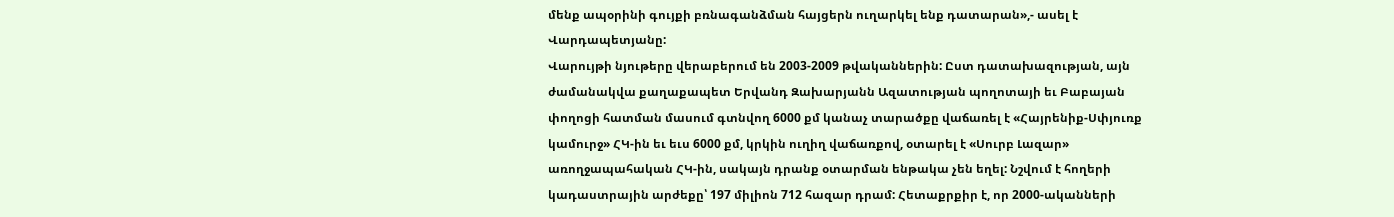մենք ապօրինի գույքի բռնագանձման հայցերն ուղարկել ենք դատարան»,- ասել է Վարդապետյանը:
Վարույթի նյութերը վերաբերում են 2003-2009 թվականներին: Ըստ դատախազության, այն ժամանակվա քաղաքապետ Երվանդ Զախարյանն Ազատության պողոտայի եւ Բաբայան փողոցի հատման մասում գտնվող 6000 քմ կանաչ տարածքը վաճառել է «Հայրենիք-Սփյուռք կամուրջ» ՀԿ-ին եւ եւս 6000 քմ, կրկին ուղիղ վաճառքով, օտարել է «Սուրբ Լազար» առողջապահական ՀԿ-ին, սակայն դրանք օտարման ենթակա չեն եղել: Նշվում է հողերի կադաստրային արժեքը՝ 197 միլիոն 712 հազար դրամ: Հետաքրքիր է, որ 2000-ականների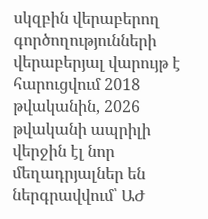սկզբին վերաբերող գործողությունների վերաբերյալ վարույթ է հարուցվում 2018 թվականին, 2026 թվականի ապրիլի վերջին էլ նոր մեղադրյալներ են ներգրավվում՝ ԱԺ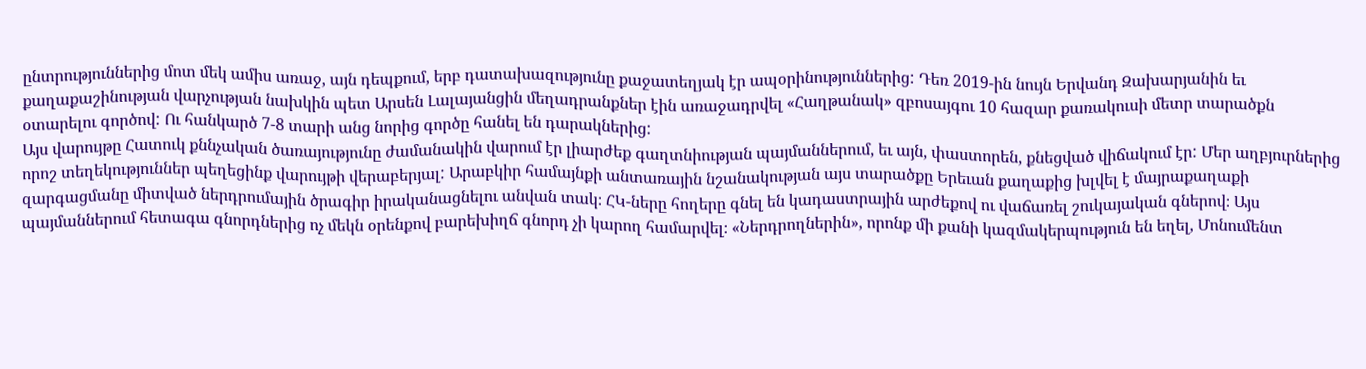ընտրություններից մոտ մեկ ամիս առաջ, այն դեպքում, երբ դատախազությունը քաջատեղյակ էր ապօրինություններից: Դեռ 2019-ին նույն Երվանդ Զախարյանին եւ քաղաքաշինության վարչության նախկին պետ Արսեն Լալայանցին մեղադրանքներ էին առաջադրվել «Հաղթանակ» զբոսայգու 10 հազար քառակուսի մետր տարածքն օտարելու գործով: Ու հանկարծ 7-8 տարի անց նորից գործը հանել են դարակներից:
Այս վարույթը Հատուկ քննչական ծառայությունը ժամանակին վարում էր լիարժեք գաղտնիության պայմաններում, եւ այն, փաստորեն, քնեցված վիճակում էր: Մեր աղբյուրներից որոշ տեղեկություններ պեղեցինք վարույթի վերաբերյալ: Արաբկիր համայնքի անտառային նշանակության այս տարածքը Երեւան քաղաքից խլվել է մայրաքաղաքի զարգացմանը միտված ներդրումային ծրագիր իրականացնելու անվան տակ։ ՀԿ-ները հողերը գնել են կադաստրային արժեքով ու վաճառել շուկայական գներով։ Այս պայմաններում հետագա գնորդներից ոչ մեկն օրենքով բարեխիղճ գնորդ չի կարող համարվել։ «Ներդրողներին», որոնք մի քանի կազմակերպություն են եղել, Մոնումենտ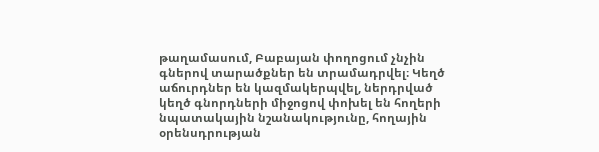թաղամասում, Բաբայան փողոցում չնչին գներով տարածքներ են տրամադրվել։ Կեղծ աճուրդներ են կազմակերպվել, ներդրված կեղծ գնորդների միջոցով փոխել են հողերի նպատակային նշանակությունը, հողային օրենսդրության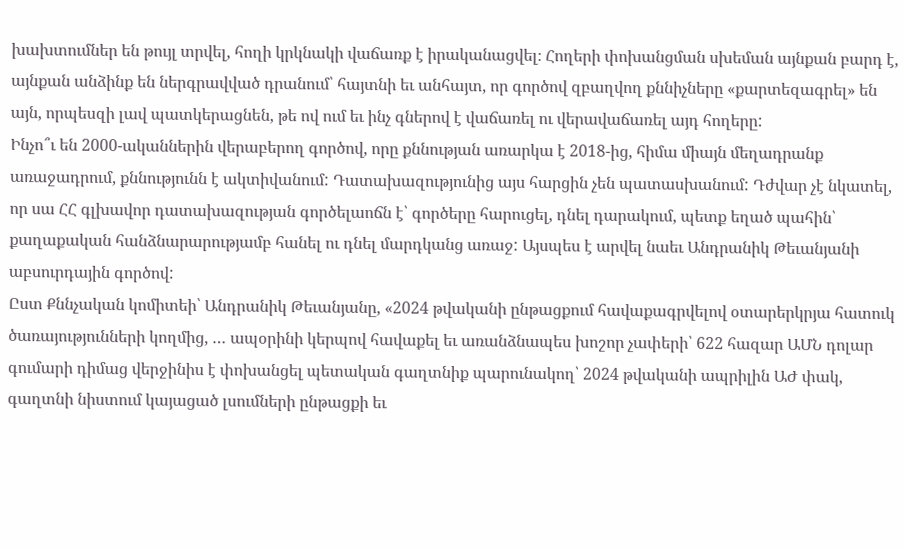խախտումներ են թույլ տրվել, հողի կրկնակի վաճառք է իրականացվել։ Հողերի փոխանցման սխեման այնքան բարդ է, այնքան անձինք են ներգրավված դրանում՝ հայտնի եւ անհայտ, որ գործով զբաղվող քննիչները «քարտեզագրել» են այն, որպեսզի լավ պատկերացնեն, թե ով ում եւ ինչ գներով է վաճառել ու վերավաճառել այդ հողերը:
Ինչո՞ւ են 2000-ականներին վերաբերող գործով, որը քննության առարկա է 2018-ից, հիմա միայն մեղադրանք առաջադրում, քննությունն է ակտիվանում: Դատախազությունից այս հարցին չեն պատասխանում: Դժվար չէ նկատել, որ սա ՀՀ գլխավոր դատախազության գործելաոճն է՝ գործերը հարուցել, դնել դարակում, պետք եղած պահին՝ քաղաքական հանձնարարությամբ հանել ու դնել մարդկանց առաջ: Այսպես է արվել նաեւ Անդրանիկ Թեւանյանի աբսուրդային գործով:
Ըստ Քննչական կոմիտեի՝ Անդրանիկ Թեւանյանը, «2024 թվականի ընթացքում հավաքագրվելով օտարերկրյա հատուկ ծառայությունների կողմից, … ապօրինի կերպով հավաքել եւ առանձնապես խոշոր չափերի՝ 622 հազար ԱՄՆ դոլար գումարի դիմաց վերջինիս է փոխանցել պետական գաղտնիք պարունակող՝ 2024 թվականի ապրիլին ԱԺ փակ, գաղտնի նիստում կայացած լսումների ընթացքի եւ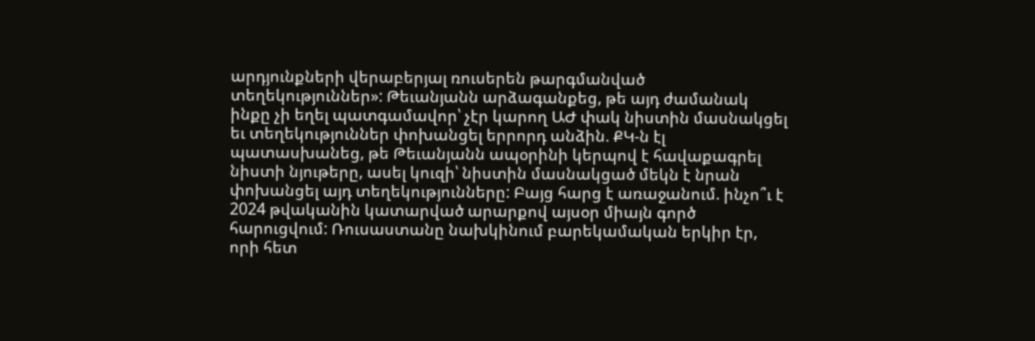արդյունքների վերաբերյալ ռուսերեն թարգմանված տեղեկություններ»: Թեւանյանն արձագանքեց, թե այդ ժամանակ ինքը չի եղել պատգամավոր՝ չէր կարող ԱԺ փակ նիստին մասնակցել եւ տեղեկություններ փոխանցել երրորդ անձին. ՔԿ-ն էլ պատասխանեց, թե Թեւանյանն ապօրինի կերպով է հավաքագրել նիստի նյութերը, ասել կուզի՝ նիստին մասնակցած մեկն է նրան փոխանցել այդ տեղեկությունները: Բայց հարց է առաջանում. ինչո՞ւ է 2024 թվականին կատարված արարքով այսօր միայն գործ հարուցվում: Ռուսաստանը նախկինում բարեկամական երկիր էր, որի հետ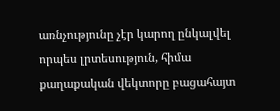առնչությունը չէր կարող ընկալվել որպես լրտեսություն, հիմա քաղաքական վեկտորը բացահայտ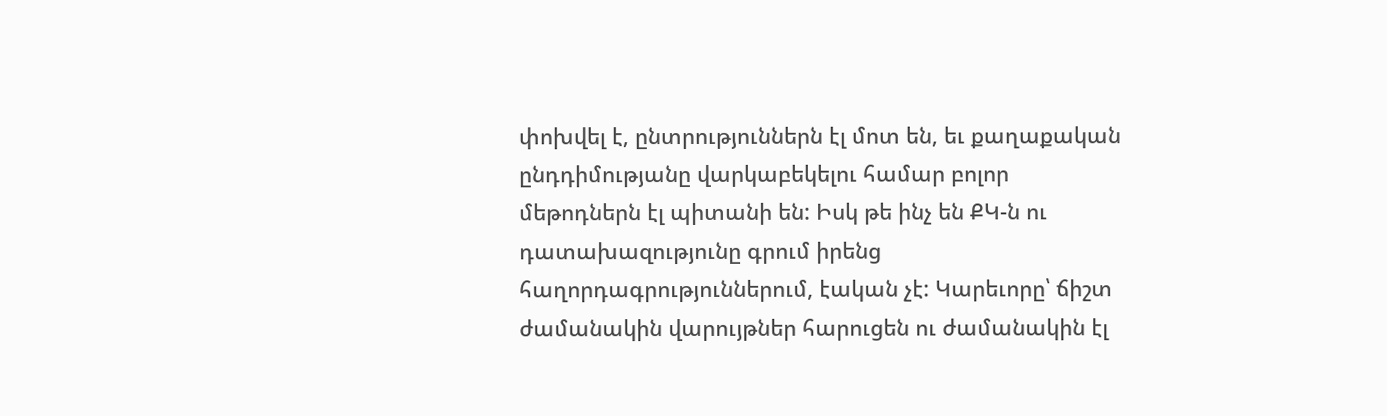փոխվել է, ընտրություններն էլ մոտ են, եւ քաղաքական ընդդիմությանը վարկաբեկելու համար բոլոր մեթոդներն էլ պիտանի են: Իսկ թե ինչ են ՔԿ-ն ու դատախազությունը գրում իրենց հաղորդագրություններում, էական չէ: Կարեւորը՝ ճիշտ ժամանակին վարույթներ հարուցեն ու ժամանակին էլ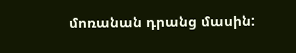մոռանան դրանց մասին: